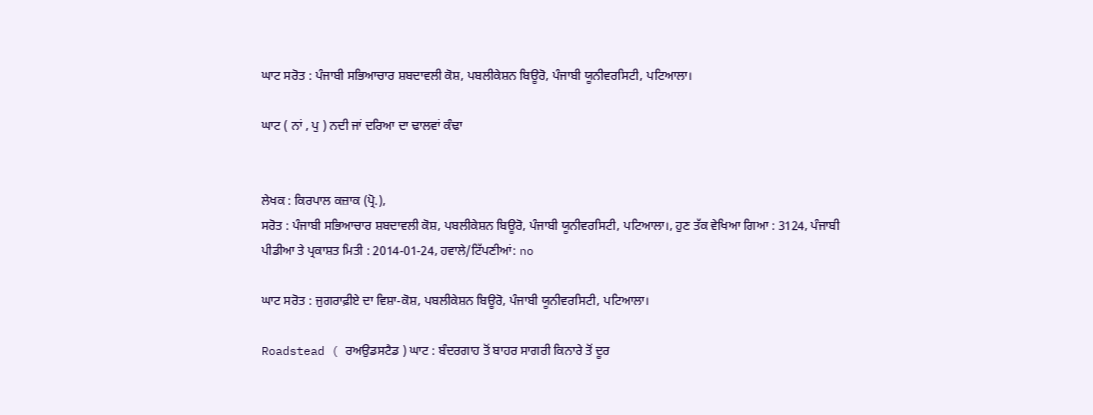ਘਾਟ ਸਰੋਤ : ਪੰਜਾਬੀ ਸਭਿਆਚਾਰ ਸ਼ਬਦਾਵਲੀ ਕੋਸ਼, ਪਬਲੀਕੇਸ਼ਨ ਬਿਊਰੋ, ਪੰਜਾਬੀ ਯੂਨੀਵਰਸਿਟੀ, ਪਟਿਆਲਾ।

ਘਾਟ ( ਨਾਂ , ਪੁ ) ਨਦੀ ਜਾਂ ਦਰਿਆ ਦਾ ਢਾਲਵਾਂ ਕੰਢਾ


ਲੇਖਕ : ਕਿਰਪਾਲ ਕਜ਼ਾਕ (ਪ੍ਰੋ.),
ਸਰੋਤ : ਪੰਜਾਬੀ ਸਭਿਆਚਾਰ ਸ਼ਬਦਾਵਲੀ ਕੋਸ਼, ਪਬਲੀਕੇਸ਼ਨ ਬਿਊਰੋ, ਪੰਜਾਬੀ ਯੂਨੀਵਰਸਿਟੀ, ਪਟਿਆਲਾ।, ਹੁਣ ਤੱਕ ਵੇਖਿਆ ਗਿਆ : 3124, ਪੰਜਾਬੀ ਪੀਡੀਆ ਤੇ ਪ੍ਰਕਾਸ਼ਤ ਮਿਤੀ : 2014-01-24, ਹਵਾਲੇ/ਟਿੱਪਣੀਆਂ: no

ਘਾਟ ਸਰੋਤ : ਜੁਗਰਾਫ਼ੀਏ ਦਾ ਵਿਸ਼ਾ-ਕੋਸ਼, ਪਬਲੀਕੇਸ਼ਨ ਬਿਊਰੋ, ਪੰਜਾਬੀ ਯੂਨੀਵਰਸਿਟੀ, ਪਟਿਆਲਾ।

Roadstead ( ਰਅਉਡਸਟੈਡ ) ਘਾਟ : ਬੰਦਰਗਾਹ ਤੋਂ ਬਾਹਰ ਸਾਗਰੀ ਕਿਨਾਰੇ ਤੋਂ ਦੂਰ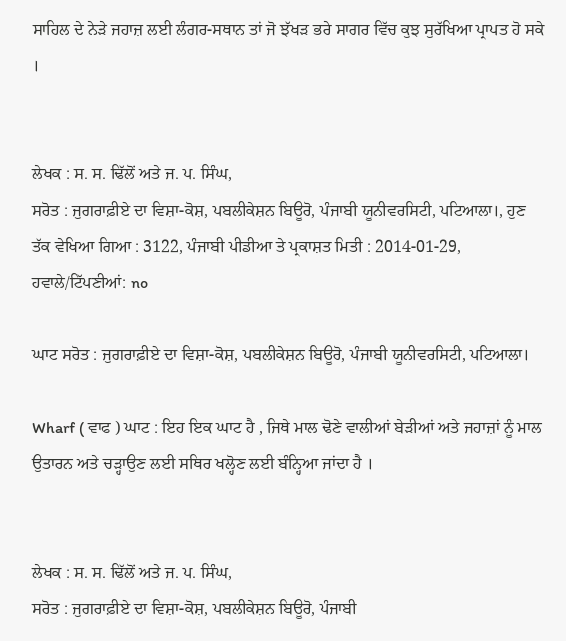ਸਾਹਿਲ ਦੇ ਨੇੜੇ ਜਹਾਜ਼ ਲਈ ਲੰਗਰ-ਸਥਾਨ ਤਾਂ ਜੋ ਝੱਖੜ ਭਰੇ ਸਾਗਰ ਵਿੱਚ ਕੁਝ ਸੁਰੱਖਿਆ ਪ੍ਰਾਪਤ ਹੋ ਸਕੇ ।


ਲੇਖਕ : ਸ. ਸ. ਢਿੱਲੋਂ ਅਤੇ ਜ. ਪ. ਸਿੰਘ,
ਸਰੋਤ : ਜੁਗਰਾਫ਼ੀਏ ਦਾ ਵਿਸ਼ਾ-ਕੋਸ਼, ਪਬਲੀਕੇਸ਼ਨ ਬਿਊਰੋ, ਪੰਜਾਬੀ ਯੂਨੀਵਰਸਿਟੀ, ਪਟਿਆਲਾ।, ਹੁਣ ਤੱਕ ਵੇਖਿਆ ਗਿਆ : 3122, ਪੰਜਾਬੀ ਪੀਡੀਆ ਤੇ ਪ੍ਰਕਾਸ਼ਤ ਮਿਤੀ : 2014-01-29, ਹਵਾਲੇ/ਟਿੱਪਣੀਆਂ: no

ਘਾਟ ਸਰੋਤ : ਜੁਗਰਾਫ਼ੀਏ ਦਾ ਵਿਸ਼ਾ-ਕੋਸ਼, ਪਬਲੀਕੇਸ਼ਨ ਬਿਊਰੋ, ਪੰਜਾਬੀ ਯੂਨੀਵਰਸਿਟੀ, ਪਟਿਆਲਾ।

Wharf ( ਵਾਫ ) ਘਾਟ : ਇਹ ਇਕ ਘਾਟ ਹੈ , ਜਿਥੇ ਮਾਲ ਢੋਣੇ ਵਾਲੀਆਂ ਬੇੜੀਆਂ ਅਤੇ ਜਹਾਜ਼ਾਂ ਨੂੰ ਮਾਲ ਉਤਾਰਨ ਅਤੇ ਚੜ੍ਹਾਉਣ ਲਈ ਸਥਿਰ ਖਲ੍ਹੋਣ ਲਈ ਬੰਨ੍ਹਿਆ ਜਾਂਦਾ ਹੈ ।


ਲੇਖਕ : ਸ. ਸ. ਢਿੱਲੋਂ ਅਤੇ ਜ. ਪ. ਸਿੰਘ,
ਸਰੋਤ : ਜੁਗਰਾਫ਼ੀਏ ਦਾ ਵਿਸ਼ਾ-ਕੋਸ਼, ਪਬਲੀਕੇਸ਼ਨ ਬਿਊਰੋ, ਪੰਜਾਬੀ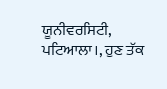ਯੂਨੀਵਰਸਿਟੀ, ਪਟਿਆਲਾ।, ਹੁਣ ਤੱਕ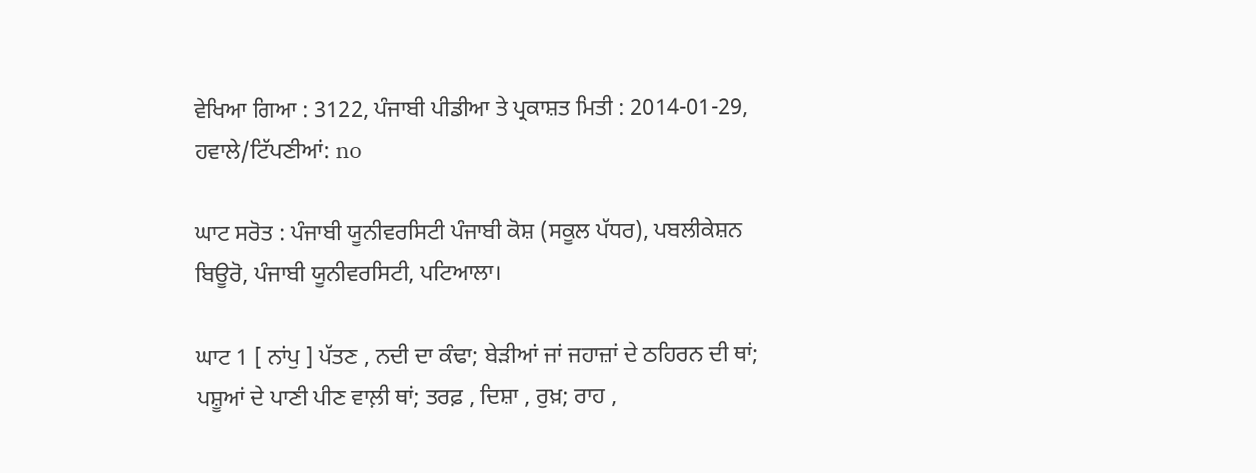ਵੇਖਿਆ ਗਿਆ : 3122, ਪੰਜਾਬੀ ਪੀਡੀਆ ਤੇ ਪ੍ਰਕਾਸ਼ਤ ਮਿਤੀ : 2014-01-29, ਹਵਾਲੇ/ਟਿੱਪਣੀਆਂ: no

ਘਾਟ ਸਰੋਤ : ਪੰਜਾਬੀ ਯੂਨੀਵਰਸਿਟੀ ਪੰਜਾਬੀ ਕੋਸ਼ (ਸਕੂਲ ਪੱਧਰ), ਪਬਲੀਕੇਸ਼ਨ ਬਿਊਰੋ, ਪੰਜਾਬੀ ਯੂਨੀਵਰਸਿਟੀ, ਪਟਿਆਲਾ।

ਘਾਟ 1 [ ਨਾਂਪੁ ] ਪੱਤਣ , ਨਦੀ ਦਾ ਕੰਢਾ; ਬੇੜੀਆਂ ਜਾਂ ਜਹਾਜ਼ਾਂ ਦੇ ਠਹਿਰਨ ਦੀ ਥਾਂ; ਪਸ਼ੂਆਂ ਦੇ ਪਾਣੀ ਪੀਣ ਵਾਲ਼ੀ ਥਾਂ; ਤਰਫ਼ , ਦਿਸ਼ਾ , ਰੁਖ਼; ਰਾਹ ,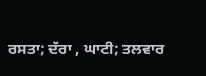ਰਸਤਾ; ਦੱਰਾ , ਘਾਟੀ; ਤਲਵਾਰ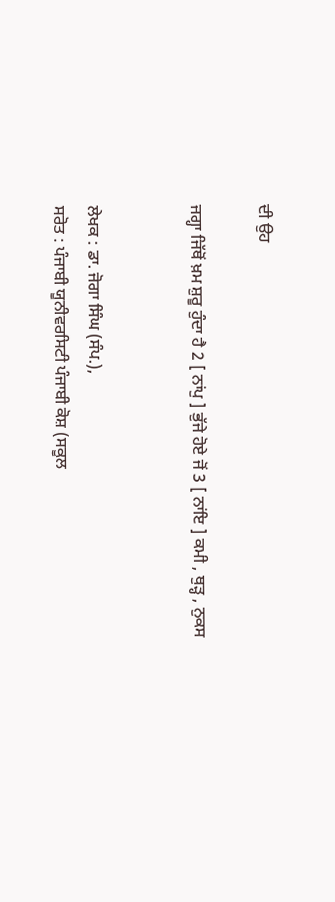ਦੀ ਉਹ

ਜਗ੍ਹਾ ਜਿੱਥੋਂ ਖ਼ਮ ਸ਼ੁਰੂ ਹੁੰਦਾ ਹੈ 2 [ ਨਾਂਪੁ ] ਭੁੱਜੇ ਹੋਏ ਜੋਂ 3 [ ਨਾਂਇ ] ਕਮੀ , ਥੁੜ੍ਹ , ਨੁਕਸ


ਲੇਖਕ : ਡਾ. ਜੋਗਾ ਸਿੰਘ (ਸੰਪ.),
ਸਰੋਤ : ਪੰਜਾਬੀ ਯੂਨੀਵਰਸਿਟੀ ਪੰਜਾਬੀ ਕੋਸ਼ (ਸਕੂਲ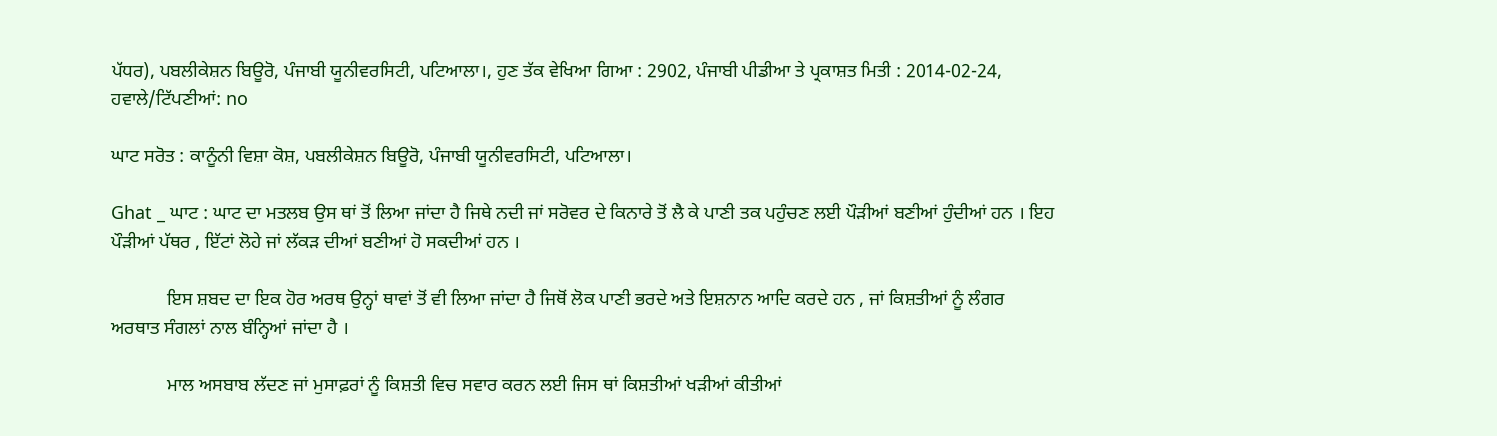ਪੱਧਰ), ਪਬਲੀਕੇਸ਼ਨ ਬਿਊਰੋ, ਪੰਜਾਬੀ ਯੂਨੀਵਰਸਿਟੀ, ਪਟਿਆਲਾ।, ਹੁਣ ਤੱਕ ਵੇਖਿਆ ਗਿਆ : 2902, ਪੰਜਾਬੀ ਪੀਡੀਆ ਤੇ ਪ੍ਰਕਾਸ਼ਤ ਮਿਤੀ : 2014-02-24, ਹਵਾਲੇ/ਟਿੱਪਣੀਆਂ: no

ਘਾਟ ਸਰੋਤ : ਕਾਨੂੰਨੀ ਵਿਸ਼ਾ ਕੋਸ਼, ਪਬਲੀਕੇਸ਼ਨ ਬਿਊਰੋ, ਪੰਜਾਬੀ ਯੂਨੀਵਰਸਿਟੀ, ਪਟਿਆਲਾ।

Ghat _ ਘਾਟ : ਘਾਟ ਦਾ ਮਤਲਬ ਉਸ ਥਾਂ ਤੋਂ ਲਿਆ ਜਾਂਦਾ ਹੈ ਜਿਥੇ ਨਦੀ ਜਾਂ ਸਰੋਵਰ ਦੇ ਕਿਨਾਰੇ ਤੋਂ ਲੈ ਕੇ ਪਾਣੀ ਤਕ ਪਹੁੰਚਣ ਲਈ ਪੌੜੀਆਂ ਬਣੀਆਂ ਹੁੰਦੀਆਂ ਹਨ । ਇਹ ਪੌੜੀਆਂ ਪੱਥਰ , ਇੱਟਾਂ ਲੋਹੇ ਜਾਂ ਲੱਕੜ ਦੀਆਂ ਬਣੀਆਂ ਹੋ ਸਕਦੀਆਂ ਹਨ ।

            ਇਸ ਸ਼ਬਦ ਦਾ ਇਕ ਹੋਰ ਅਰਥ ਉਨ੍ਹਾਂ ਥਾਵਾਂ ਤੋਂ ਵੀ ਲਿਆ ਜਾਂਦਾ ਹੈ ਜਿਥੋਂ ਲੋਕ ਪਾਣੀ ਭਰਦੇ ਅਤੇ ਇਸ਼ਨਾਨ ਆਦਿ ਕਰਦੇ ਹਨ , ਜਾਂ ਕਿਸ਼ਤੀਆਂ ਨੂੰ ਲੰਗਰ ਅਰਥਾਤ ਸੰਗਲਾਂ ਨਾਲ ਬੰਨ੍ਹਿਆਂ ਜਾਂਦਾ ਹੈ ।

            ਮਾਲ ਅਸਬਾਬ ਲੱਦਣ ਜਾਂ ਮੁਸਾਫ਼ਰਾਂ ਨੂੰ ਕਿਸ਼ਤੀ ਵਿਚ ਸਵਾਰ ਕਰਨ ਲਈ ਜਿਸ ਥਾਂ ਕਿਸ਼ਤੀਆਂ ਖੜੀਆਂ ਕੀਤੀਆਂ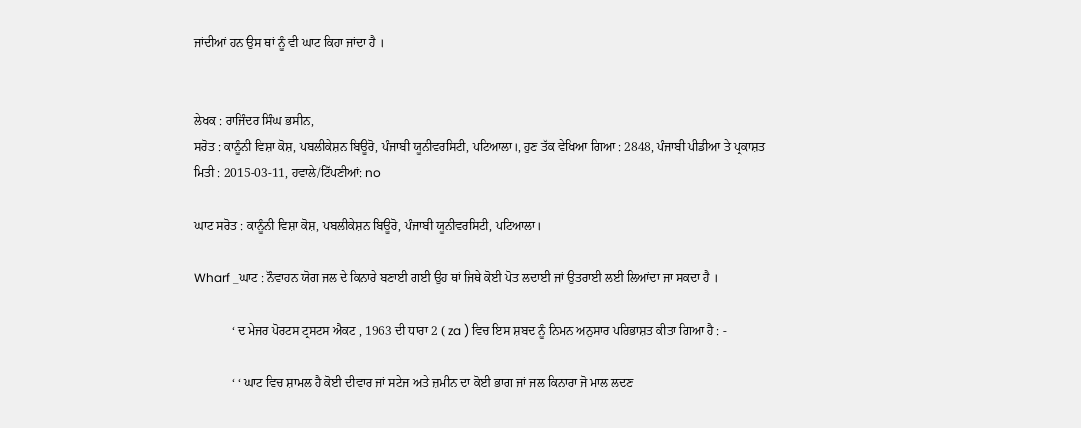ਜਾਂਦੀਆਂ ਹਨ ਉਸ ਥਾਂ ਨੂੰ ਵੀ ਘਾਟ ਕਿਹਾ ਜਾਂਦਾ ਹੈ ।


ਲੇਖਕ : ਰਾਜਿੰਦਰ ਸਿੰਘ ਭਸੀਨ,
ਸਰੋਤ : ਕਾਨੂੰਨੀ ਵਿਸ਼ਾ ਕੋਸ਼, ਪਬਲੀਕੇਸ਼ਨ ਬਿਊਰੋ, ਪੰਜਾਬੀ ਯੂਨੀਵਰਸਿਟੀ, ਪਟਿਆਲਾ।, ਹੁਣ ਤੱਕ ਵੇਖਿਆ ਗਿਆ : 2848, ਪੰਜਾਬੀ ਪੀਡੀਆ ਤੇ ਪ੍ਰਕਾਸ਼ਤ ਮਿਤੀ : 2015-03-11, ਹਵਾਲੇ/ਟਿੱਪਣੀਆਂ: no

ਘਾਟ ਸਰੋਤ : ਕਾਨੂੰਨੀ ਵਿਸ਼ਾ ਕੋਸ਼, ਪਬਲੀਕੇਸ਼ਨ ਬਿਊਰੋ, ਪੰਜਾਬੀ ਯੂਨੀਵਰਸਿਟੀ, ਪਟਿਆਲਾ।

Wharf _ਘਾਟ : ਨੌਵਾਹਨ ਯੋਗ ਜਲ ਦੇ ਕਿਨਾਰੇ ਬਣਾਈ ਗਈ ਉਹ ਥਾਂ ਜਿਥੇ ਕੋਈ ਪੋਤ ਲਦਾਈ ਜਾਂ ਉਤਰਾਈ ਲਈ ਲਿਆਂਦਾ ਜਾ ਸਕਦਾ ਹੈ ।

            ‘ ਦ ਮੇਜਰ ਪੋਰਟਸ ਟ੍ਰਸਟਸ ਐਕਟ , 1963 ਦੀ ਧਾਰਾ 2 ( za ) ਵਿਚ ਇਸ ਸ਼ਬਦ ਨੂੰ ਨਿਮਨ ਅਨੁਸਾਰ ਪਰਿਭਾਸ਼ਤ ਕੀਤਾ ਗਿਆ ਹੈ : -

            ‘ ‘ ਘਾਟ ਵਿਚ ਸ਼ਾਮਲ ਹੈ ਕੋਈ ਦੀਵਾਰ ਜਾਂ ਸਟੇਜ ਅਤੇ ਜ਼ਮੀਨ ਦਾ ਕੋਈ ਭਾਗ ਜਾਂ ਜਲ ਕਿਨਾਰਾ ਜੋ ਮਾਲ ਲਦਣ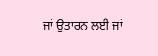ਜਾਂ ਉਤਾਰਨ ਲਈ ਜਾਂ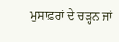ਮੁਸਾਫ਼ਰਾਂ ਦੇ ਚੜ੍ਹਨ ਜਾਂ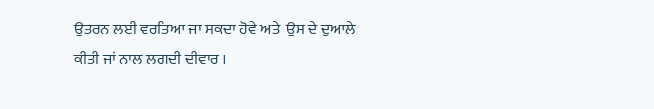ਉਤਰਨ ਲਈ ਵਰਤਿਆ ਜਾ ਸਕਦਾ ਹੋਵੇ ਅਤੇ  ਉਸ ਦੇ ਦੁਆਲੇ ਕੀਤੀ ਜਾਂ ਨਾਲ ਲਗਦੀ ਦੀਵਾਰ ।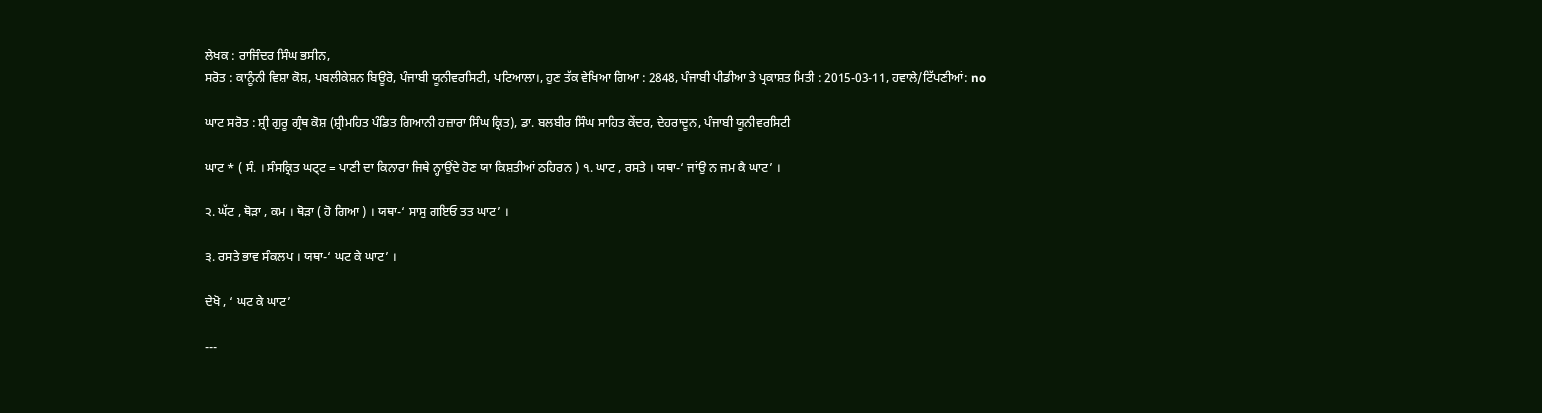ਲੇਖਕ : ਰਾਜਿੰਦਰ ਸਿੰਘ ਭਸੀਨ,
ਸਰੋਤ : ਕਾਨੂੰਨੀ ਵਿਸ਼ਾ ਕੋਸ਼, ਪਬਲੀਕੇਸ਼ਨ ਬਿਊਰੋ, ਪੰਜਾਬੀ ਯੂਨੀਵਰਸਿਟੀ, ਪਟਿਆਲਾ।, ਹੁਣ ਤੱਕ ਵੇਖਿਆ ਗਿਆ : 2848, ਪੰਜਾਬੀ ਪੀਡੀਆ ਤੇ ਪ੍ਰਕਾਸ਼ਤ ਮਿਤੀ : 2015-03-11, ਹਵਾਲੇ/ਟਿੱਪਣੀਆਂ: no

ਘਾਟ ਸਰੋਤ : ਸ਼੍ਰੀ ਗੁਰੂ ਗ੍ਰੰਥ ਕੋਸ਼ (ਸ਼੍ਰੀਮਹਿਤ ਪੰਡਿਤ ਗਿਆਨੀ ਹਜ਼ਾਰਾ ਸਿੰਘ ਕ੍ਰਿਤ), ਡਾ. ਬਲਬੀਰ ਸਿੰਘ ਸਾਹਿਤ ਕੇਂਦਰ, ਦੇਹਰਾਦੂਨ, ਪੰਜਾਬੀ ਯੂਨੀਵਰਸਿਟੀ

ਘਾਟ * ( ਸੰ. । ਸੰਸਕ੍ਰਿਤ ਘਟ੍ਟ = ਪਾਣੀ ਦਾ ਕਿਨਾਰਾ ਜਿਥੇ ਨ੍ਹਾਉਂਦੇ ਹੋਣ ਯਾ ਕਿਸ਼ਤੀਆਂ ਠਹਿਰਨ ) ੧. ਘਾਟ , ਰਸਤੇ । ਯਥਾ-‘ ਜਾਂਉ ਨ ਜਮ ਕੈ ਘਾਟ’ ।

੨. ਘੱਟ , ਥੋੜਾ , ਕਮ । ਥੋੜਾ ( ਹੋ ਗਿਆ ) । ਯਥਾ-‘ ਸਾਸੁ ਗਇਓ ਤਤ ਘਾਟ’ ।

੩. ਰਸਤੇ ਭਾਵ ਸੰਕਲਪ । ਯਥਾ-‘ ਘਟ ਕੇ ਘਾਟ’ ।

ਦੇਖੋ , ‘ ਘਟ ਕੇ ਘਾਟ’

---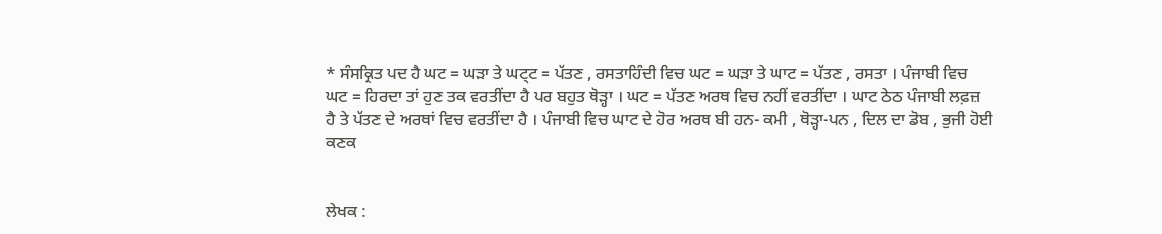* ਸੰਸਕ੍ਰਿਤ ਪਦ ਹੈ ਘਟ = ਘੜਾ ਤੇ ਘਟ੍ਟ = ਪੱਤਣ , ਰਸਤਾਹਿੰਦੀ ਵਿਚ ਘਟ = ਘੜਾ ਤੇ ਘਾਟ = ਪੱਤਣ , ਰਸਤਾ । ਪੰਜਾਬੀ ਵਿਚ ਘਟ = ਹਿਰਦਾ ਤਾਂ ਹੁਣ ਤਕ ਵਰਤੀਂਦਾ ਹੈ ਪਰ ਬਹੁਤ ਥੋੜ੍ਹਾ । ਘਟ = ਪੱਤਣ ਅਰਥ ਵਿਚ ਨਹੀਂ ਵਰਤੀਂਦਾ । ਘਾਟ ਠੇਠ ਪੰਜਾਬੀ ਲਫ਼ਜ਼ ਹੈ ਤੇ ਪੱਤਣ ਦੇ ਅਰਥਾਂ ਵਿਚ ਵਰਤੀਂਦਾ ਹੈ । ਪੰਜਾਬੀ ਵਿਚ ਘਾਟ ਦੇ ਹੋਰ ਅਰਥ ਬੀ ਹਨ- ਕਮੀ , ਥੋੜ੍ਹਾ-ਪਨ , ਦਿਲ ਦਾ ਡੋਬ , ਭੁਜੀ ਹੋਈ ਕਣਕ


ਲੇਖਕ :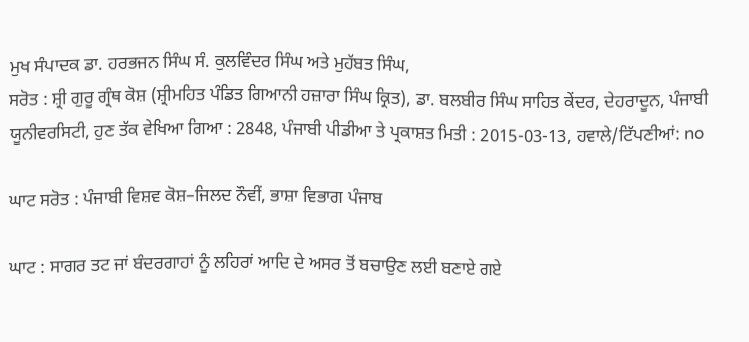ਮੁਖ ਸੰਪਾਦਕ ਡਾ. ਹਰਭਜਨ ਸਿੰਘ ਸੰ. ਕੁਲਵਿੰਦਰ ਸਿੰਘ ਅਤੇ ਮੁਹੱਬਤ ਸਿੰਘ,
ਸਰੋਤ : ਸ਼੍ਰੀ ਗੁਰੂ ਗ੍ਰੰਥ ਕੋਸ਼ (ਸ਼੍ਰੀਮਹਿਤ ਪੰਡਿਤ ਗਿਆਨੀ ਹਜ਼ਾਰਾ ਸਿੰਘ ਕ੍ਰਿਤ), ਡਾ. ਬਲਬੀਰ ਸਿੰਘ ਸਾਹਿਤ ਕੇਂਦਰ, ਦੇਹਰਾਦੂਨ, ਪੰਜਾਬੀ ਯੂਨੀਵਰਸਿਟੀ, ਹੁਣ ਤੱਕ ਵੇਖਿਆ ਗਿਆ : 2848, ਪੰਜਾਬੀ ਪੀਡੀਆ ਤੇ ਪ੍ਰਕਾਸ਼ਤ ਮਿਤੀ : 2015-03-13, ਹਵਾਲੇ/ਟਿੱਪਣੀਆਂ: no

ਘਾਟ ਸਰੋਤ : ਪੰਜਾਬੀ ਵਿਸ਼ਵ ਕੋਸ਼–ਜਿਲਦ ਨੌਵੀਂ, ਭਾਸ਼ਾ ਵਿਭਾਗ ਪੰਜਾਬ

ਘਾਟ : ਸਾਗਰ ਤਟ ਜਾਂ ਬੰਦਰਗਾਹਾਂ ਨੂੰ ਲਹਿਰਾਂ ਆਦਿ ਦੇ ਅਸਰ ਤੋਂ ਬਚਾਉਣ ਲਈ ਬਣਾਏ ਗਏ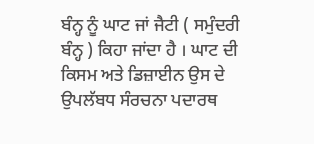ਬੰਨ੍ਹ ਨੂੰ ਘਾਟ ਜਾਂ ਜੈਟੀ ( ਸਮੁੰਦਰੀ ਬੰਨ੍ਹ ) ਕਿਹਾ ਜਾਂਦਾ ਹੈ । ਘਾਟ ਦੀ ਕਿਸਮ ਅਤੇ ਡਿਜ਼ਾਈਨ ਉਸ ਦੇ ਉਪਲੱਬਧ ਸੰਰਚਨਾ ਪਦਾਰਥ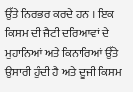ਉੱਤੇ ਨਿਰਭਰ ਕਰਦੇ ਹਨ । ਇਕ ਕਿਸਮ ਦੀ ਜੈਟੀ ਦਰਿਆਵਾਂ ਦੇ ਮੁਹਾਨਿਆਂ ਅਤੇ ਕਿਨਾਰਿਆਂ ਉੱਤੇ ਉਸਾਰੀ ਹੁੰਦੀ ਹੈ ਅਤੇ ਦੂਜੀ ਕਿਸਮ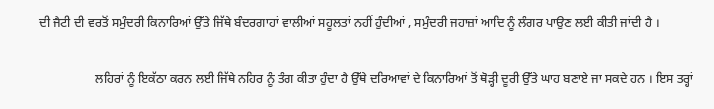ਦੀ ਜੈਟੀ ਦੀ ਵਰਤੋਂ ਸਮੁੰਦਰੀ ਕਿਨਾਰਿਆਂ ਉੱਤੇ ਜਿੱਥੇ ਬੰਦਰਗਾਹਾਂ ਵਾਲੀਆਂ ਸਹੂਲਤਾਂ ਨਹੀਂ ਹੁੰਦੀਆਂ , ਸਮੁੰਦਰੀ ਜਹਾਜ਼ਾਂ ਆਦਿ ਨੂੰ ਲੰਗਰ ਪਾਉਣ ਲਈ ਕੀਤੀ ਜਾਂਦੀ ਹੈ ।

                  ਲਹਿਰਾਂ ਨੂੰ ਇਕੱਠਾ ਕਰਨ ਲਈ ਜਿੱਥੇ ਨਹਿਰ ਨੂੰ ਤੰਗ ਕੀਤਾ ਹੁੰਦਾ ਹੈ ਉੱਥੇ ਦਰਿਆਵਾਂ ਦੇ ਕਿਨਾਰਿਆਂ ਤੋਂ ਥੋੜ੍ਹੀ ਦੂਰੀ ਉੱਤੇ ਘਾਹ ਬਣਾਏ ਜਾ ਸਕਦੇ ਹਨ । ਇਸ ਤਰ੍ਹਾਂ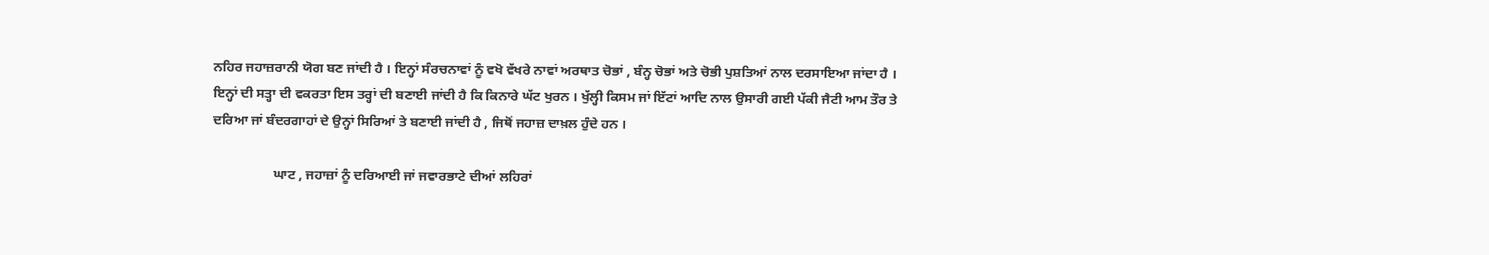ਨਹਿਰ ਜਹਾਜ਼ਰਾਨੀ ਯੋਗ ਬਣ ਜਾਂਦੀ ਹੈ । ਇਨ੍ਹਾਂ ਸੰਰਚਨਾਵਾਂ ਨੂੰ ਵਖੋ ਵੱਖਰੇ ਨਾਵਾਂ ਅਰਥਾਤ ਚੋਭਾਂ , ਬੰਨ੍ਹ ਚੋਭਾਂ ਅਤੇ ਚੋਭੀ ਪੁਸ਼ਤਿਆਂ ਨਾਲ ਦਰਸਾਇਆ ਜਾਂਦਾ ਹੈ । ਇਨ੍ਹਾਂ ਦੀ ਸਤ੍ਹਾ ਦੀ ਵਕਰਤਾ ਇਸ ਤਰ੍ਹਾਂ ਦੀ ਬਣਾਈ ਜਾਂਦੀ ਹੈ ਕਿ ਕਿਨਾਰੇ ਘੱਟ ਖੁਰਨ । ਖੁੱਲ੍ਹੀ ਕਿਸਮ ਜਾਂ ਇੱਟਾਂ ਆਦਿ ਨਾਲ ਉਸਾਰੀ ਗਈ ਪੱਕੀ ਜੈਟੀ ਆਮ ਤੌਰ ਤੇ ਦਰਿਆ ਜਾਂ ਬੰਦਰਗਾਹਾਂ ਦੇ ਉਨ੍ਹਾਂ ਸਿਰਿਆਂ ਤੇ ਬਣਾਈ ਜਾਂਦੀ ਹੈ , ਜਿਥੋਂ ਜਹਾਜ਼ ਦਾਖ਼ਲ ਹੁੰਦੇ ਹਨ ।

                  ਘਾਟ , ਜਹਾਜ਼ਾਂ ਨੂੰ ਦਰਿਆਈ ਜਾਂ ਜਵਾਰਭਾਟੇ ਦੀਆਂ ਲਹਿਰਾਂ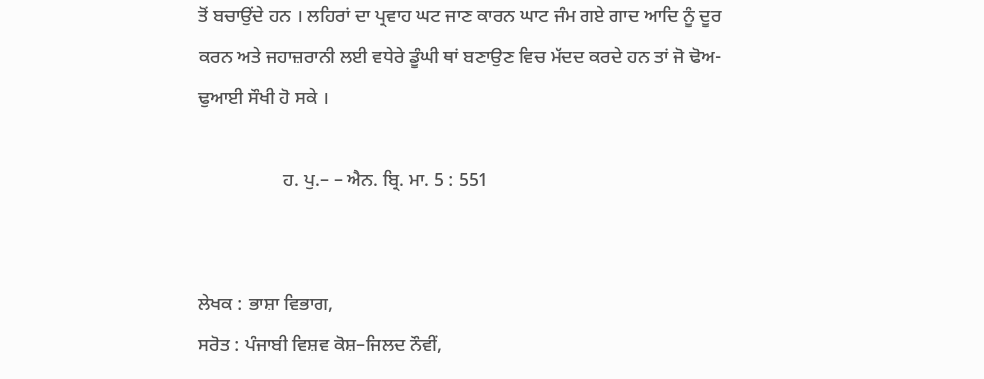ਤੋਂ ਬਚਾਉਂਦੇ ਹਨ । ਲਹਿਰਾਂ ਦਾ ਪ੍ਰਵਾਹ ਘਟ ਜਾਣ ਕਾਰਨ ਘਾਟ ਜੰਮ ਗਏ ਗਾਦ ਆਦਿ ਨੂੰ ਦੂਰ ਕਰਨ ਅਤੇ ਜਹਾਜ਼ਰਾਨੀ ਲਈ ਵਧੇਰੇ ਡੂੰਘੀ ਥਾਂ ਬਣਾਉਣ ਵਿਚ ਮੱਦਦ ਕਰਦੇ ਹਨ ਤਾਂ ਜੋ ਢੋਅ-ਢੁਆਈ ਸੌਖੀ ਹੋ ਸਕੇ ।

                  ਹ. ਪੁ.– – ਐਨ. ਬ੍ਰਿ. ਮਾ. 5 : 551


ਲੇਖਕ : ਭਾਸ਼ਾ ਵਿਭਾਗ,
ਸਰੋਤ : ਪੰਜਾਬੀ ਵਿਸ਼ਵ ਕੋਸ਼–ਜਿਲਦ ਨੌਵੀਂ,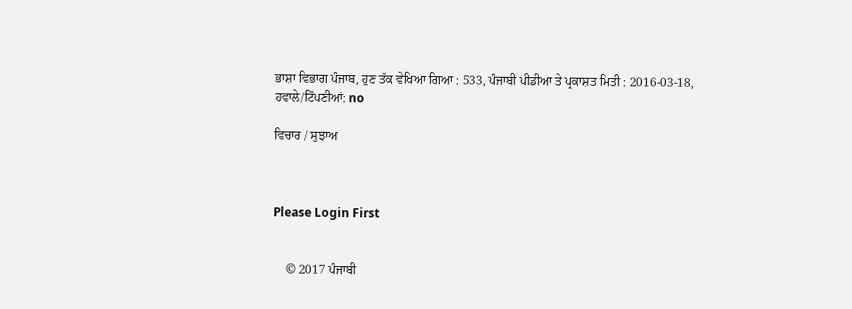ਭਾਸ਼ਾ ਵਿਭਾਗ ਪੰਜਾਬ, ਹੁਣ ਤੱਕ ਵੇਖਿਆ ਗਿਆ : 533, ਪੰਜਾਬੀ ਪੀਡੀਆ ਤੇ ਪ੍ਰਕਾਸ਼ਤ ਮਿਤੀ : 2016-03-18, ਹਵਾਲੇ/ਟਿੱਪਣੀਆਂ: no

ਵਿਚਾਰ / ਸੁਝਾਅ



Please Login First


    © 2017 ਪੰਜਾਬੀ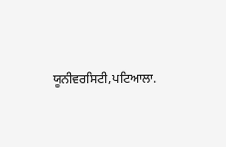ਯੂਨੀਵਰਸਿਟੀ,ਪਟਿਆਲਾ.